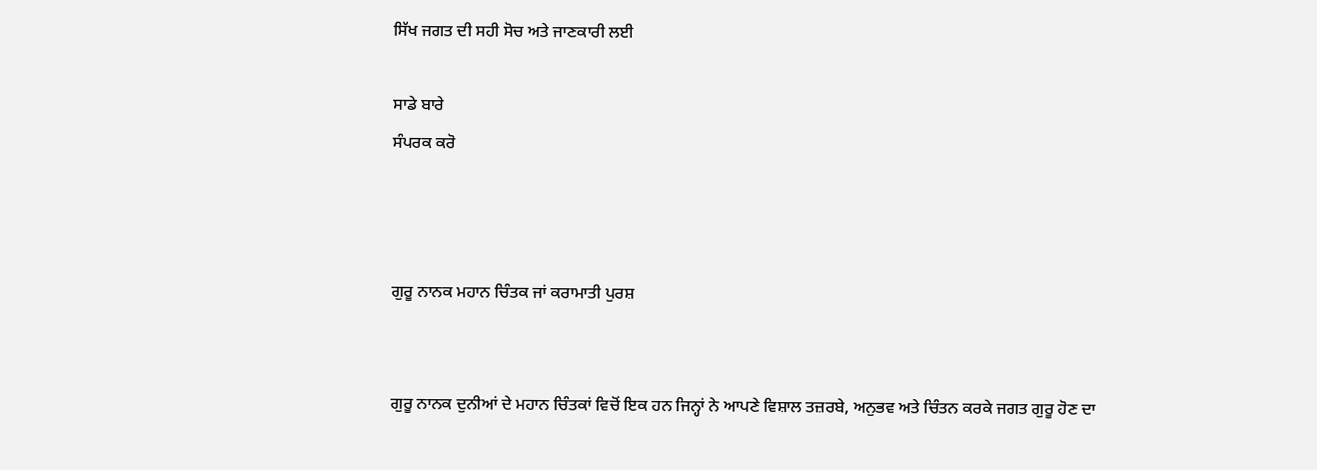ਸਿੱਖ ਜਗਤ ਦੀ ਸਹੀ ਸੋਚ ਅਤੇ ਜਾਣਕਾਰੀ ਲਈ

ਸਾਡੇ ਬਾਰੇ
ਸੰਪਰਕ ਕਰੋ



ਗੁਰੂ ਨਾਨਕ ਮਹਾਨ ਚਿੰਤਕ ਜਾਂ ਕਰਾਮਾਤੀ ਪੁਰਸ਼


ਗੁਰੂ ਨਾਨਕ ਦੁਨੀਆਂ ਦੇ ਮਹਾਨ ਚਿੰਤਕਾਂ ਵਿਚੋਂ ਇਕ ਹਨ ਜਿਨ੍ਹਾਂ ਨੇ ਆਪਣੇ ਵਿਸ਼ਾਲ ਤਜ਼ਰਬੇ, ਅਨੁਭਵ ਅਤੇ ਚਿੰਤਨ ਕਰਕੇ ਜਗਤ ਗੁਰੂ ਹੋਣ ਦਾ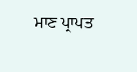ਮਾਣ ਪ੍ਰਾਪਤ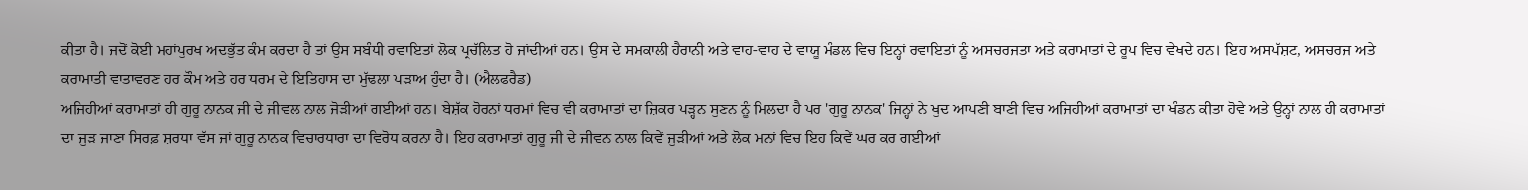ਕੀਤਾ ਹੈ। ਜਦੋਂ ਕੋਈ ਮਹਾਂਪੁਰਖ ਅਦਭੁੱਤ ਕੰਮ ਕਰਦਾ ਹੈ ਤਾਂ ਉਸ ਸਬੰਧੀ ਰਵਾਇਤਾਂ ਲੋਕ ਪ੍ਰਚੱਲਿਤ ਹੋ ਜਾਂਦੀਆਂ ਹਨ। ਉਸ ਦੇ ਸਮਕਾਲੀ ਹੈਰਾਨੀ ਅਤੇ ਵਾਹ-ਵਾਹ ਦੇ ਵਾਯੂ ਮੰਡਲ ਵਿਚ ਇਨ੍ਹਾਂ ਰਵਾਇਤਾਂ ਨੂੰ ਅਸਚਰਜਤਾ ਅਤੇ ਕਰਾਮਾਤਾਂ ਦੇ ਰੂਪ ਵਿਚ ਵੇਖਦੇ ਹਨ। ਇਹ ਅਸਪੱਸ਼ਟ, ਅਸਚਰਜ ਅਤੇ ਕਰਾਮਾਤੀ ਵਾਤਾਵਰਣ ਹਰ ਕੌਮ ਅਤੇ ਹਰ ਧਰਮ ਦੇ ਇਤਿਹਾਸ ਦਾ ਮੁੱਢਲਾ ਪੜਾਅ ਹੁੰਦਾ ਹੈ। (ਐਲਫਰੈਡ)
ਅਜਿਹੀਆਂ ਕਰਾਮਾਤਾਂ ਹੀ ਗੁਰੂ ਨਾਨਕ ਜੀ ਦੇ ਜੀਵਲ ਨਾਲ ਜੋੜੀਆਂ ਗਈਆਂ ਹਨ। ਬੇਸ਼ੱਕ ਹੋਰਨਾਂ ਧਰਮਾਂ ਵਿਚ ਵੀ ਕਰਾਮਾਤਾਂ ਦਾ ਜ਼ਿਕਰ ਪੜ੍ਹਨ ਸੁਣਨ ਨੂੰ ਮਿਲਦਾ ਹੈ ਪਰ 'ਗੁਰੂ ਨਾਨਕ' ਜਿਨ੍ਹਾਂ ਨੇ ਖੁਦ ਆਪਣੀ ਬਾਣੀ ਵਿਚ ਅਜਿਹੀਆਂ ਕਰਾਮਾਤਾਂ ਦਾ ਖੰਡਨ ਕੀਤਾ ਹੋਵੇ ਅਤੇ ਉਨ੍ਹਾਂ ਨਾਲ ਹੀ ਕਰਾਮਾਤਾਂ ਦਾ ਜੁੜ ਜਾਣਾ ਸਿਰਫ਼ ਸ਼ਰਧਾ ਵੱਸ ਜਾਂ ਗੁਰੂ ਨਾਨਕ ਵਿਚਾਰਧਾਰਾ ਦਾ ਵਿਰੋਧ ਕਰਨਾ ਹੈ। ਇਹ ਕਰਾਮਾਤਾਂ ਗੁਰੂ ਜੀ ਦੇ ਜੀਵਨ ਨਾਲ ਕਿਵੇਂ ਜੁੜੀਆਂ ਅਤੇ ਲੋਕ ਮਨਾਂ ਵਿਚ ਇਹ ਕਿਵੇਂ ਘਰ ਕਰ ਗਈਆਂ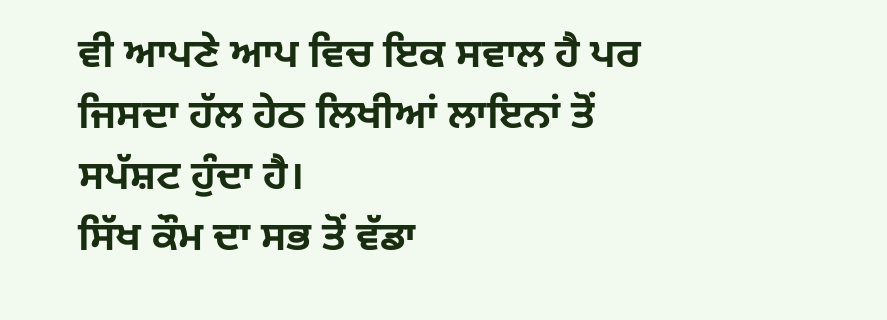ਵੀ ਆਪਣੇ ਆਪ ਵਿਚ ਇਕ ਸਵਾਲ ਹੈ ਪਰ ਜਿਸਦਾ ਹੱਲ ਹੇਠ ਲਿਖੀਆਂ ਲਾਇਨਾਂ ਤੋਂ ਸਪੱਸ਼ਟ ਹੁੰਦਾ ਹੈ।
ਸਿੱਖ ਕੌਮ ਦਾ ਸਭ ਤੋਂ ਵੱਡਾ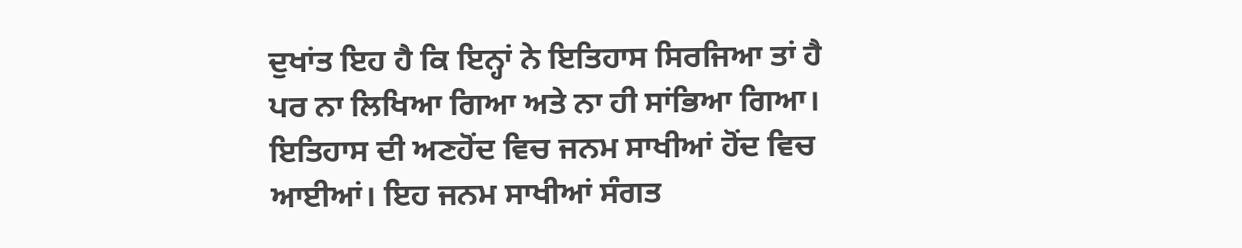ਦੁਖਾਂਤ ਇਹ ਹੈ ਕਿ ਇਨ੍ਹਾਂ ਨੇ ਇਤਿਹਾਸ ਸਿਰਜਿਆ ਤਾਂ ਹੈ ਪਰ ਨਾ ਲਿਖਿਆ ਗਿਆ ਅਤੇ ਨਾ ਹੀ ਸਾਂਭਿਆ ਗਿਆ। ਇਤਿਹਾਸ ਦੀ ਅਣਹੋਂਦ ਵਿਚ ਜਨਮ ਸਾਖੀਆਂ ਹੋਂਦ ਵਿਚ ਆਈਆਂ। ਇਹ ਜਨਮ ਸਾਖੀਆਂ ਸੰਗਤ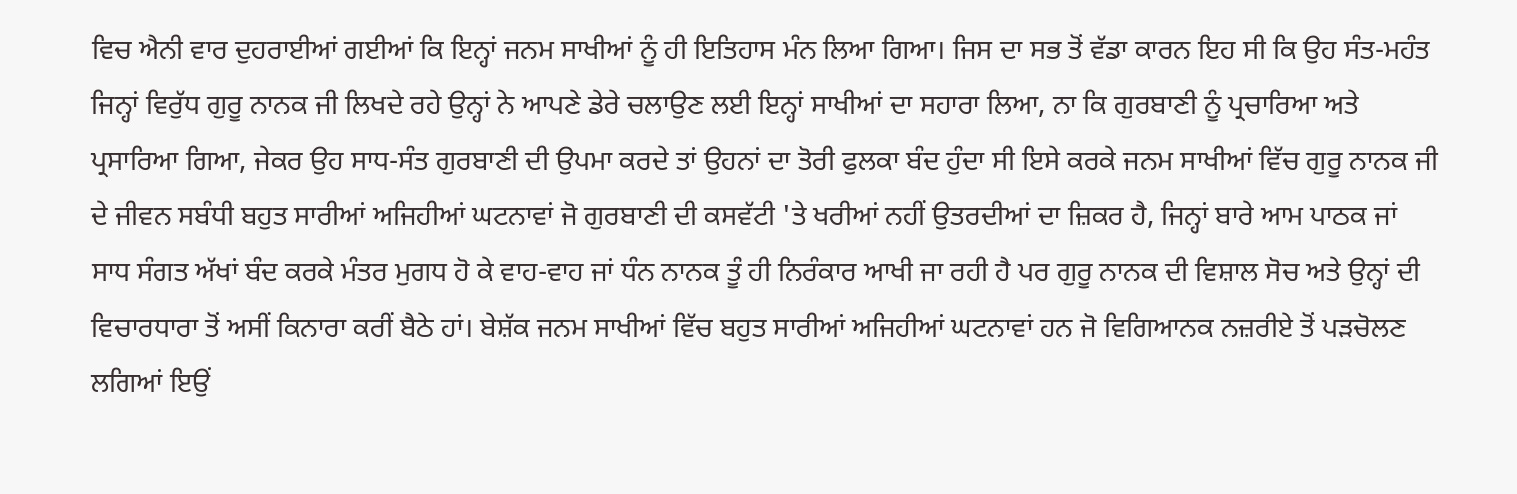ਵਿਚ ਐਨੀ ਵਾਰ ਦੁਹਰਾਈਆਂ ਗਈਆਂ ਕਿ ਇਨ੍ਹਾਂ ਜਨਮ ਸਾਖੀਆਂ ਨੂੰ ਹੀ ਇਤਿਹਾਸ ਮੰਨ ਲਿਆ ਗਿਆ। ਜਿਸ ਦਾ ਸਭ ਤੋਂ ਵੱਡਾ ਕਾਰਨ ਇਹ ਸੀ ਕਿ ਉਹ ਸੰਤ-ਮਹੰਤ ਜਿਨ੍ਹਾਂ ਵਿਰੁੱਧ ਗੁਰੂ ਨਾਨਕ ਜੀ ਲਿਖਦੇ ਰਹੇ ਉਨ੍ਹਾਂ ਨੇ ਆਪਣੇ ਡੇਰੇ ਚਲਾਉਣ ਲਈ ਇਨ੍ਹਾਂ ਸਾਖੀਆਂ ਦਾ ਸਹਾਰਾ ਲਿਆ, ਨਾ ਕਿ ਗੁਰਬਾਣੀ ਨੂੰ ਪ੍ਰਚਾਰਿਆ ਅਤੇ ਪ੍ਰਸਾਰਿਆ ਗਿਆ, ਜੇਕਰ ਉਹ ਸਾਧ-ਸੰਤ ਗੁਰਬਾਣੀ ਦੀ ਉਪਮਾ ਕਰਦੇ ਤਾਂ ਉਹਨਾਂ ਦਾ ਤੋਰੀ ਫੁਲਕਾ ਬੰਦ ਹੁੰਦਾ ਸੀ ਇਸੇ ਕਰਕੇ ਜਨਮ ਸਾਖੀਆਂ ਵਿੱਚ ਗੁਰੂ ਨਾਨਕ ਜੀ ਦੇ ਜੀਵਨ ਸਬੰਧੀ ਬਹੁਤ ਸਾਰੀਆਂ ਅਜਿਹੀਆਂ ਘਟਨਾਵਾਂ ਜੋ ਗੁਰਬਾਣੀ ਦੀ ਕਸਵੱਟੀ 'ਤੇ ਖਰੀਆਂ ਨਹੀਂ ਉਤਰਦੀਆਂ ਦਾ ਜ਼ਿਕਰ ਹੈ, ਜਿਨ੍ਹਾਂ ਬਾਰੇ ਆਮ ਪਾਠਕ ਜਾਂ ਸਾਧ ਸੰਗਤ ਅੱਖਾਂ ਬੰਦ ਕਰਕੇ ਮੰਤਰ ਮੁਗਧ ਹੋ ਕੇ ਵਾਹ-ਵਾਹ ਜਾਂ ਧੰਨ ਨਾਨਕ ਤੂੰ ਹੀ ਨਿਰੰਕਾਰ ਆਖੀ ਜਾ ਰਹੀ ਹੈ ਪਰ ਗੁਰੂ ਨਾਨਕ ਦੀ ਵਿਸ਼ਾਲ ਸੋਚ ਅਤੇ ਉਨ੍ਹਾਂ ਦੀ ਵਿਚਾਰਧਾਰਾ ਤੋਂ ਅਸੀਂ ਕਿਨਾਰਾ ਕਰੀਂ ਬੈਠੇ ਹਾਂ। ਬੇਸ਼ੱਕ ਜਨਮ ਸਾਖੀਆਂ ਵਿੱਚ ਬਹੁਤ ਸਾਰੀਆਂ ਅਜਿਹੀਆਂ ਘਟਨਾਵਾਂ ਹਨ ਜੋ ਵਿਗਿਆਨਕ ਨਜ਼ਰੀਏ ਤੋਂ ਪੜਚੋਲਣ ਲਗਿਆਂ ਇਉਂ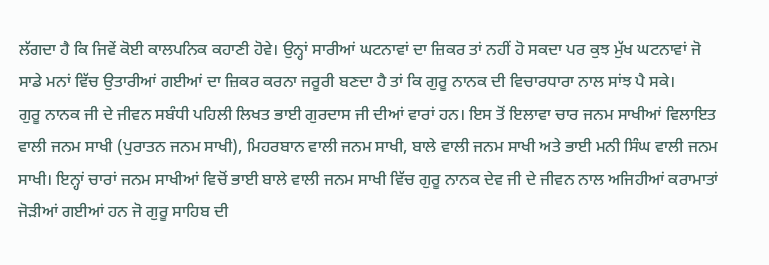ਲੱਗਦਾ ਹੈ ਕਿ ਜਿਵੇਂ ਕੋਈ ਕਾਲਪਨਿਕ ਕਹਾਣੀ ਹੋਵੇ। ਉਨ੍ਹਾਂ ਸਾਰੀਆਂ ਘਟਨਾਵਾਂ ਦਾ ਜ਼ਿਕਰ ਤਾਂ ਨਹੀਂ ਹੋ ਸਕਦਾ ਪਰ ਕੁਝ ਮੁੱਖ ਘਟਨਾਵਾਂ ਜੋ ਸਾਡੇ ਮਨਾਂ ਵਿੱਚ ਉਤਾਰੀਆਂ ਗਈਆਂ ਦਾ ਜ਼ਿਕਰ ਕਰਨਾ ਜਰੂਰੀ ਬਣਦਾ ਹੈ ਤਾਂ ਕਿ ਗੁਰੂ ਨਾਨਕ ਦੀ ਵਿਚਾਰਧਾਰਾ ਨਾਲ ਸਾਂਝ ਪੈ ਸਕੇ।
ਗੁਰੂ ਨਾਨਕ ਜੀ ਦੇ ਜੀਵਨ ਸਬੰਧੀ ਪਹਿਲੀ ਲਿਖਤ ਭਾਈ ਗੁਰਦਾਸ ਜੀ ਦੀਆਂ ਵਾਰਾਂ ਹਨ। ਇਸ ਤੋਂ ਇਲਾਵਾ ਚਾਰ ਜਨਮ ਸਾਖੀਆਂ ਵਿਲਾਇਤ ਵਾਲੀ ਜਨਮ ਸਾਖੀ (ਪੁਰਾਤਨ ਜਨਮ ਸਾਖੀ), ਮਿਹਰਬਾਨ ਵਾਲੀ ਜਨਮ ਸਾਖੀ, ਬਾਲੇ ਵਾਲੀ ਜਨਮ ਸਾਖੀ ਅਤੇ ਭਾਈ ਮਨੀ ਸਿੰਘ ਵਾਲੀ ਜਨਮ ਸਾਖੀ। ਇਨ੍ਹਾਂ ਚਾਰਾਂ ਜਨਮ ਸਾਖੀਆਂ ਵਿਚੋਂ ਭਾਈ ਬਾਲੇ ਵਾਲੀ ਜਨਮ ਸਾਖੀ ਵਿੱਚ ਗੁਰੂ ਨਾਨਕ ਦੇਵ ਜੀ ਦੇ ਜੀਵਨ ਨਾਲ ਅਜਿਹੀਆਂ ਕਰਾਮਾਤਾਂ ਜੋੜੀਆਂ ਗਈਆਂ ਹਨ ਜੋ ਗੁਰੂ ਸਾਹਿਬ ਦੀ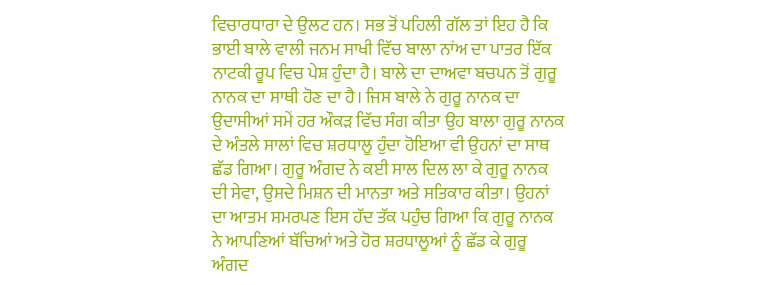ਵਿਚਾਰਧਾਰਾ ਦੇ ਉਲਟ ਹਨ। ਸਭ ਤੋਂ ਪਹਿਲੀ ਗੱਲ ਤਾਂ ਇਹ ਹੈ ਕਿ ਭਾਈ ਬਾਲੇ ਵਾਲੀ ਜਨਮ ਸਾਖੀ ਵਿੱਚ ਬਾਲਾ ਨਾਂਅ ਦਾ ਪਾਤਰ ਇੱਕ ਨਾਟਕੀ ਰੂਪ ਵਿਚ ਪੇਸ਼ ਹੁੰਦਾ ਹੈ। ਬਾਲੇ ਦਾ ਦਾਅਵਾ ਬਚਪਨ ਤੋਂ ਗੁਰੂ ਨਾਨਕ ਦਾ ਸਾਥੀ ਹੋਣ ਦਾ ਹੈ। ਜਿਸ ਬਾਲੇ ਨੇ ਗੁਰੂ ਨਾਨਕ ਦਾ ਉਦਾਸੀਆਂ ਸਮੇਂ ਹਰ ਔਕੜ ਵਿੱਚ ਸੰਗ ਕੀਤਾ ਉਹ ਬਾਲਾ ਗੁਰੂ ਨਾਨਕ ਦੇ ਅੰਤਲੇ ਸਾਲਾਂ ਵਿਚ ਸ਼ਰਧਾਲੂ ਹੁੰਦਾ ਹੋਇਆ ਵੀ ਉਹਨਾਂ ਦਾ ਸਾਥ ਛੱਡ ਗਿਆ। ਗੁਰੂ ਅੰਗਦ ਨੇ ਕਈ ਸਾਲ ਦਿਲ ਲਾ ਕੇ ਗੁਰੂ ਨਾਨਕ ਦੀ ਸੇਵਾ, ਉਸਦੇ ਮਿਸ਼ਨ ਦੀ ਮਾਨਤਾ ਅਤੇ ਸਤਿਕਾਰ ਕੀਤਾ। ਉਹਨਾਂ ਦਾ ਆਤਮ ਸਮਰਪਣ ਇਸ ਹੱਦ ਤੱਕ ਪਹੁੰਚ ਗਿਆ ਕਿ ਗੁਰੂ ਨਾਨਕ ਨੇ ਆਪਣਿਆਂ ਬੱਚਿਆਂ ਅਤੇ ਹੋਰ ਸ਼ਰਧਾਲੂਆਂ ਨੂੰ ਛੱਡ ਕੇ ਗੁਰੂ ਅੰਗਦ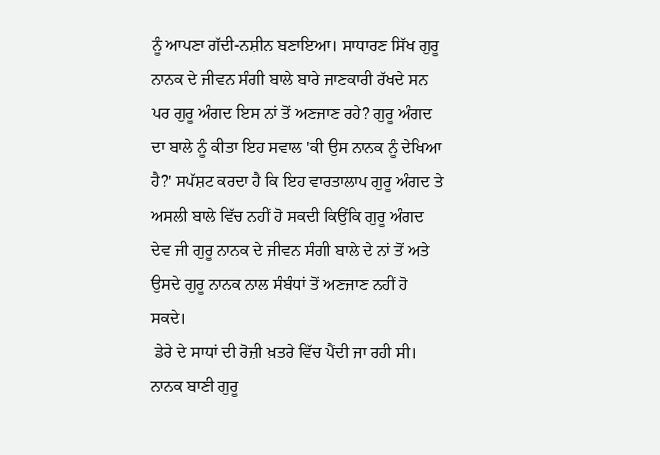ਨੂੰ ਆਪਣਾ ਗੱਦੀ-ਨਸ਼ੀਨ ਬਣਾਇਆ। ਸਾਧਾਰਣ ਸਿੱਖ ਗੁਰੂ ਨਾਨਕ ਦੇ ਜੀਵਨ ਸੰਗੀ ਬਾਲੇ ਬਾਰੇ ਜਾਣਕਾਰੀ ਰੱਖਦੇ ਸਨ ਪਰ ਗੁਰੂ ਅੰਗਦ ਇਸ ਨਾਂ ਤੋਂ ਅਣਜਾਣ ਰਹੇ? ਗੁਰੂ ਅੰਗਦ ਦਾ ਬਾਲੇ ਨੂੰ ਕੀਤਾ ਇਹ ਸਵਾਲ 'ਕੀ ਉਸ ਨਾਨਕ ਨੂੰ ਦੇਖਿਆ ਹੈ?' ਸਪੱਸ਼ਟ ਕਰਦਾ ਹੈ ਕਿ ਇਹ ਵਾਰਤਾਲਾਪ ਗੁਰੂ ਅੰਗਦ ਤੇ ਅਸਲੀ ਬਾਲੇ ਵਿੱਚ ਨਹੀਂ ਹੋ ਸਕਦੀ ਕਿਉਂਕਿ ਗੁਰੂ ਅੰਗਦ ਦੇਵ ਜੀ ਗੁਰੂ ਨਾਨਕ ਦੇ ਜੀਵਨ ਸੰਗੀ ਬਾਲੇ ਦੇ ਨਾਂ ਤੋਂ ਅਤੇ ਉਸਦੇ ਗੁਰੂ ਨਾਨਕ ਨਾਲ ਸੰਬੰਧਾਂ ਤੋਂ ਅਣਜਾਣ ਨਹੀਂ ਹੋ ਸਕਦੇ।
 ਡੇਰੇ ਦੇ ਸਾਧਾਂ ਦੀ ਰੋਜ਼ੀ ਖ਼ਤਰੇ ਵਿੱਚ ਪੈਂਦੀ ਜਾ ਰਹੀ ਸੀ। ਨਾਨਕ ਬਾਣੀ ਗੁਰੂ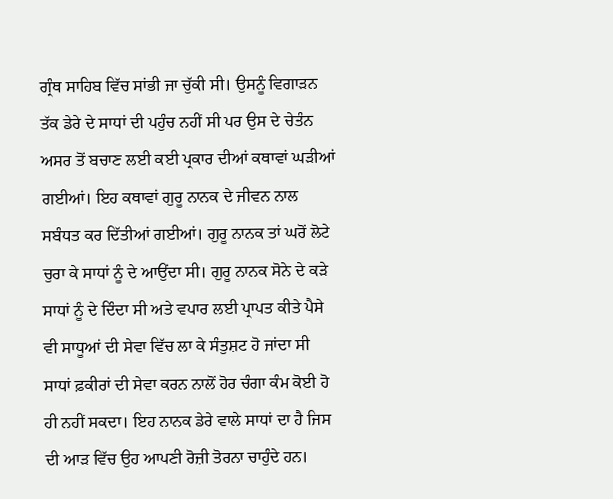ਗ੍ਰੰਥ ਸਾਹਿਬ ਵਿੱਚ ਸਾਂਭੀ ਜਾ ਚੁੱਕੀ ਸੀ। ਉਸਨੂੰ ਵਿਗਾੜਨ ਤੱਕ ਡੇਰੇ ਦੇ ਸਾਧਾਂ ਦੀ ਪਹੁੰਚ ਨਹੀਂ ਸੀ ਪਰ ਉਸ ਦੇ ਚੇਤੰਨ ਅਸਰ ਤੋਂ ਬਚਾਣ ਲਈ ਕਈ ਪ੍ਰਕਾਰ ਦੀਆਂ ਕਥਾਵਾਂ ਘੜੀਆਂ ਗਈਆਂ। ਇਹ ਕਥਾਵਾਂ ਗੁਰੂ ਨਾਨਕ ਦੇ ਜੀਵਨ ਨਾਲ ਸਬੰਧਤ ਕਰ ਦਿੱਤੀਆਂ ਗਈਆਂ। ਗੁਰੂ ਨਾਨਕ ਤਾਂ ਘਰੋਂ ਲੋਟੇ ਚੁਰਾ ਕੇ ਸਾਧਾਂ ਨੂੰ ਦੇ ਆਉਂਦਾ ਸੀ। ਗੁਰੂ ਨਾਨਕ ਸੋਨੇ ਦੇ ਕੜੇ ਸਾਧਾਂ ਨੂੰ ਦੇ ਦਿੰਦਾ ਸੀ ਅਤੇ ਵਪਾਰ ਲਈ ਪ੍ਰਾਪਤ ਕੀਤੇ ਪੈਸੇ ਵੀ ਸਾਧੂਆਂ ਦੀ ਸੇਵਾ ਵਿੱਚ ਲਾ ਕੇ ਸੰਤੁਸ਼ਟ ਹੋ ਜਾਂਦਾ ਸੀ ਸਾਧਾਂ ਫ਼ਕੀਰਾਂ ਦੀ ਸੇਵਾ ਕਰਨ ਨਾਲੋਂ ਹੋਰ ਚੰਗਾ ਕੰਮ ਕੋਈ ਹੋ ਹੀ ਨਹੀਂ ਸਕਦਾ। ਇਹ ਨਾਨਕ ਡੇਰੇ ਵਾਲੇ ਸਾਧਾਂ ਦਾ ਹੈ ਜਿਸ ਦੀ ਆੜ ਵਿੱਚ ਉਹ ਆਪਣੀ ਰੋਜ਼ੀ ਤੋਰਨਾ ਚਾਹੁੰਦੇ ਹਨ।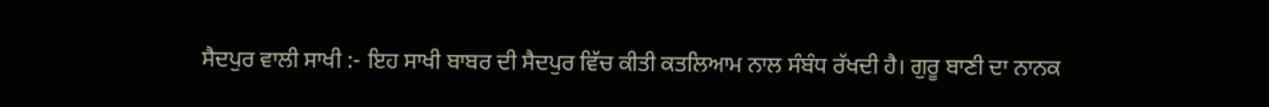ਸੈਦਪੁਰ ਵਾਲੀ ਸਾਖੀ :- ਇਹ ਸਾਖੀ ਬਾਬਰ ਦੀ ਸੈਦਪੁਰ ਵਿੱਚ ਕੀਤੀ ਕਤਲਿਆਮ ਨਾਲ ਸੰਬੰਧ ਰੱਖਦੀ ਹੈ। ਗੁਰੂ ਬਾਣੀ ਦਾ ਨਾਨਕ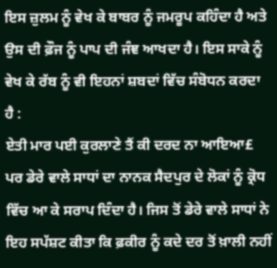ਇਸ ਜ਼ੁਲਮ ਨੂੰ ਵੇਖ ਕੇ ਬਾਬਰ ਨੂੰ ਜਮਰੂਪ ਕਹਿੰਦਾ ਹੈ ਅਤੇ ਉਸ ਦੀ ਫ਼ੌਜ ਨੂੰ ਪਾਪ ਦੀ ਜੰਞ ਆਖਦਾ ਹੈ। ਇਸ ਸਾਕੇ ਨੂੰ ਵੇਖ ਕੇ ਰੱਬ ਨੂੰ ਵੀ ਇਹਨਾਂ ਸ਼ਬਦਾਂ ਵਿੱਚ ਸੰਬੋਧਨ ਕਰਦਾ ਹੈ :
ਏਤੀ ਮਾਰ ਪਈ ਕੁਰਲਾਣੇ ਤੈਂ ਕੀ ਦਰਦ ਨਾ ਆਇਆ£
ਪਰ ਡੇਰੇ ਵਾਲੇ ਸਾਧਾਂ ਦਾ ਨਾਨਕ ਸੈਦਪੁਰ ਦੇ ਲੋਕਾਂ ਨੂੰ ਕ੍ਰੋਧ ਵਿੱਚ ਆ ਕੇ ਸਰਾਪ ਦਿੰਦਾ ਹੈ। ਜਿਸ ਤੋਂ ਡੇਰੇ ਵਾਲੇ ਸਾਧਾਂ ਨੇ ਇਹ ਸਪੱਸ਼ਟ ਕੀਤਾ ਕਿ ਫ਼ਕੀਰ ਨੂੰ ਕਦੇ ਦਰ ਤੋਂ ਖ਼ਾਲੀ ਨਹੀਂ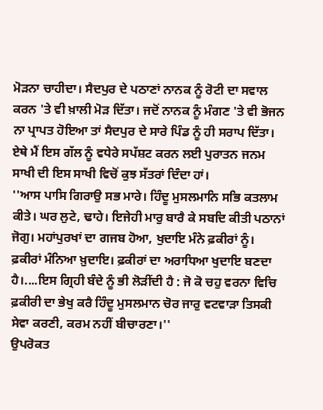ਮੋੜਨਾ ਚਾਹੀਦਾ। ਸੈਦਪੁਰ ਦੇ ਪਠਾਣਾਂ ਨਾਨਕ ਨੂੰ ਰੋਟੀ ਦਾ ਸਵਾਲ ਕਰਨ 'ਤੇ ਵੀ ਖ਼ਾਲੀ ਮੋੜ ਦਿੱਤਾ। ਜਦੋਂ ਨਾਨਕ ਨੂੰ ਮੰਗਣ 'ਤੇ ਵੀ ਭੋਜਨ ਨਾ ਪ੍ਰਾਪਤ ਹੋਇਆ ਤਾਂ ਸੈਦਪੁਰ ਦੇ ਸਾਰੇ ਪਿੰਡ ਨੂੰ ਹੀ ਸਰਾਪ ਦਿੱਤਾ। ਏਥੇ ਮੈਂ ਇਸ ਗੱਲ ਨੂੰ ਵਧੇਰੇ ਸਪੱਸ਼ਟ ਕਰਨ ਲਈ ਪੁਰਾਤਨ ਜਨਮ ਸਾਖੀ ਦੀ ਇਸ ਸਾਖੀ ਵਿਚੋਂ ਕੁਝ ਸੱਤਰਾਂ ਦਿੰਦਾ ਹਾਂ।
''ਆਸ ਪਾਸਿ ਗਿਰਾਉ ਸਭ ਮਾਰੇ। ਹਿੰਦੂ ਮੁਸਲਮਾਨਿ ਸਭਿ ਕਤਲਾਮ ਕੀਤੇ। ਘਰ ਲੁਟੇ, ਢਾਹੇ। ਇਜੇਹੀ ਮਾਰੁ ਬਾਰੈ ਕੇ ਸਬਦਿ ਕੀਤੀ ਪਠਾਨਾਂ ਜੋਗੁ। ਮਹਾਂਪੁਰਖਾਂ ਦਾ ਗਜਬ ਹੋਆ, ਖੁਦਾਇ ਮੰਨੇ ਫ਼ਕੀਰਾਂ ਨੂੰ। ਫ਼ਕੀਰਾਂ ਮੰਨਿਆ ਖ਼ੁਦਾਇ। ਫ਼ਕੀਰਾਂ ਦਾ ਅਰਾਧਿਆ ਖੁਦਾਇ ਬਣਦਾ ਹੈ।....ਇਸ ਗ੍ਰਿਹੀ ਬੰਦੇ ਨੂੰ ਭੀ ਲੋੜੀਂਦੀ ਹੈ : ਜੋ ਕੋ ਚਹੁ ਵਰਨਾ ਵਿਚਿ ਫ਼ਕੀਰੀ ਦਾ ਭੇਖੁ ਕਰੈ ਹਿੰਦੂ ਮੁਸਲਮਾਨ ਚੋਰ ਜਾਰੁ ਵਟਵਾੜਾ ਤਿਸਕੀ ਸੇਵਾ ਕਰਣੀ, ਕਰਮ ਨਹੀਂ ਬੀਚਾਰਣਾ।''
ਉਪਰੋਕਤ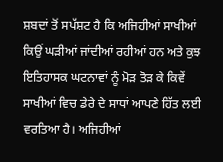ਸ਼ਬਦਾਂ ਤੋਂ ਸਪੱਸ਼ਟ ਹੈ ਕਿ ਅਜਿਹੀਆਂ ਸਾਖੀਆਂ ਕਿਉਂ ਘੜੀਆਂ ਜਾਂਦੀਆਂ ਰਹੀਆਂ ਹਨ ਅਤੇ ਕੁਝ ਇਤਿਹਾਸਕ ਘਟਨਾਵਾਂ ਨੂੰ ਮੋੜ ਤੋੜ ਕੇ ਕਿਵੇਂ ਸਾਖੀਆਂ ਵਿਚ ਡੇਰੇ ਦੇ ਸਾਧਾਂ ਆਪਣੇ ਹਿੱਤ ਲਈ ਵਰਤਿਆ ਹੈ। ਅਜਿਹੀਆਂ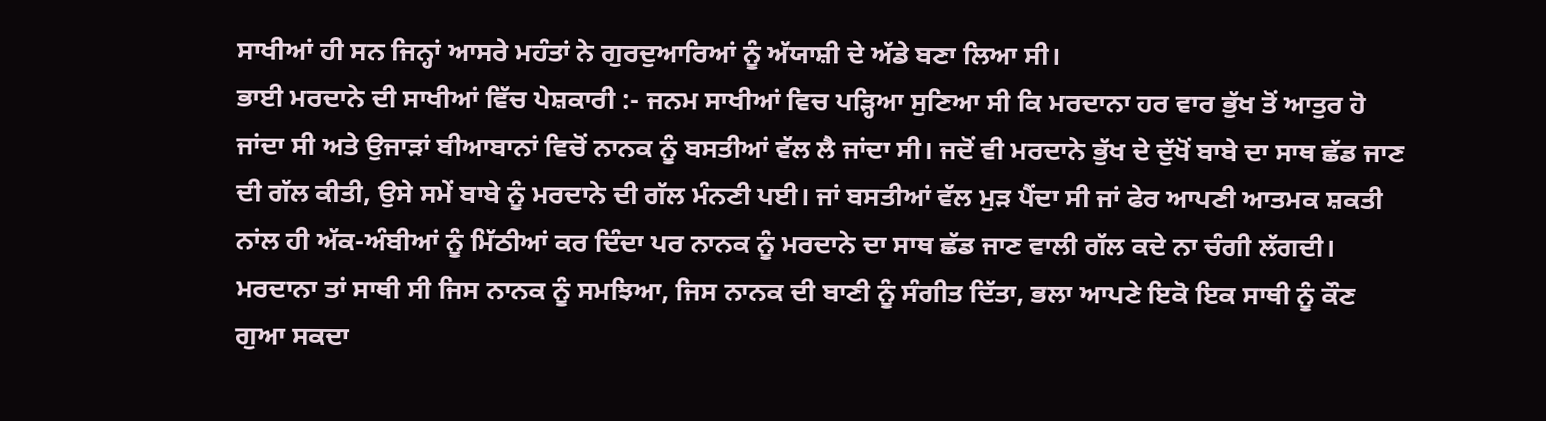ਸਾਖੀਆਂ ਹੀ ਸਨ ਜਿਨ੍ਹਾਂ ਆਸਰੇ ਮਹੰਤਾਂ ਨੇ ਗੁਰਦੁਆਰਿਆਂ ਨੂੰ ਅੱਯਾਸ਼ੀ ਦੇ ਅੱਡੇ ਬਣਾ ਲਿਆ ਸੀ।
ਭਾਈ ਮਰਦਾਨੇ ਦੀ ਸਾਖੀਆਂ ਵਿੱਚ ਪੇਸ਼ਕਾਰੀ :- ਜਨਮ ਸਾਖੀਆਂ ਵਿਚ ਪੜ੍ਹਿਆ ਸੁਣਿਆ ਸੀ ਕਿ ਮਰਦਾਨਾ ਹਰ ਵਾਰ ਭੁੱਖ ਤੋਂ ਆਤੁਰ ਹੋ ਜਾਂਦਾ ਸੀ ਅਤੇ ਉਜਾੜਾਂ ਬੀਆਬਾਨਾਂ ਵਿਚੋਂ ਨਾਨਕ ਨੂੰ ਬਸਤੀਆਂ ਵੱਲ ਲੈ ਜਾਂਦਾ ਸੀ। ਜਦੋਂ ਵੀ ਮਰਦਾਨੇ ਭੁੱਖ ਦੇ ਦੁੱਖੋਂ ਬਾਬੇ ਦਾ ਸਾਥ ਛੱਡ ਜਾਣ ਦੀ ਗੱਲ ਕੀਤੀ, ਉਸੇ ਸਮੇਂ ਬਾਬੇ ਨੂੰ ਮਰਦਾਨੇ ਦੀ ਗੱਲ ਮੰਨਣੀ ਪਈ। ਜਾਂ ਬਸਤੀਆਂ ਵੱਲ ਮੁੜ ਪੈਂਦਾ ਸੀ ਜਾਂ ਫੇਰ ਆਪਣੀ ਆਤਮਕ ਸ਼ਕਤੀ ਨਾਂਲ ਹੀ ਅੱਕ-ਅੰਬੀਆਂ ਨੂੰ ਮਿੱਠੀਆਂ ਕਰ ਦਿੰਦਾ ਪਰ ਨਾਨਕ ਨੂੰ ਮਰਦਾਨੇ ਦਾ ਸਾਥ ਛੱਡ ਜਾਣ ਵਾਲੀ ਗੱਲ ਕਦੇ ਨਾ ਚੰਗੀ ਲੱਗਦੀ। ਮਰਦਾਨਾ ਤਾਂ ਸਾਥੀ ਸੀ ਜਿਸ ਨਾਨਕ ਨੂੰ ਸਮਝਿਆ, ਜਿਸ ਨਾਨਕ ਦੀ ਬਾਣੀ ਨੂੰ ਸੰਗੀਤ ਦਿੱਤਾ, ਭਲਾ ਆਪਣੇ ਇਕੋ ਇਕ ਸਾਥੀ ਨੂੰ ਕੌਣ ਗੁਆ ਸਕਦਾ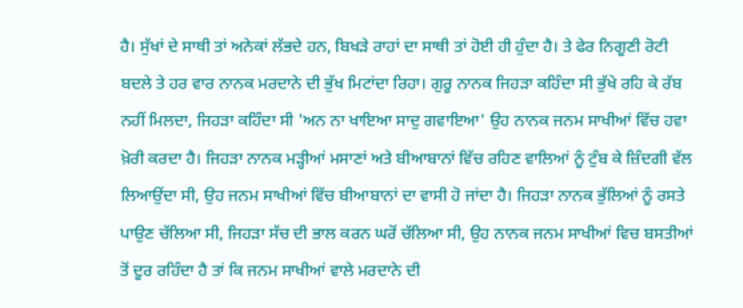ਹੈ। ਸੁੱਖਾਂ ਦੇ ਸਾਥੀ ਤਾਂ ਅਨੇਕਾਂ ਲੱਭਦੇ ਹਨ, ਬਿਖੜੇ ਰਾਹਾਂ ਦਾ ਸਾਥੀ ਤਾਂ ਹੋਈ ਹੀ ਹੁੰਦਾ ਹੈ। ਤੇ ਫੇਰ ਨਿਗੂਣੀ ਰੋਟੀ ਬਦਲੇ ਤੇ ਹਰ ਵਾਰ ਨਾਨਕ ਮਰਦਾਨੇ ਦੀ ਭੁੱਖ ਮਿਟਾਂਦਾ ਰਿਹਾ। ਗੁਰੂ ਨਾਨਕ ਜਿਹੜਾ ਕਹਿੰਦਾ ਸੀ ਭੁੱਖੇ ਰਹਿ ਕੇ ਰੱਬ ਨਹੀਂ ਮਿਲਦਾ, ਜਿਹੜਾ ਕਹਿੰਦਾ ਸੀ 'ਅਨ ਨਾ ਖਾਇਆ ਸਾਦੁ ਗਵਾਇਆ' ਉਹ ਨਾਨਕ ਜਨਮ ਸਾਖੀਆਂ ਵਿੱਚ ਹਵਾ ਖ਼ੋਰੀ ਕਰਦਾ ਹੈ। ਜਿਹੜਾ ਨਾਨਕ ਮੜ੍ਹੀਆਂ ਮਸਾਣਾਂ ਅਤੇ ਬੀਆਬਾਨਾਂ ਵਿੱਚ ਰਹਿਣ ਵਾਲਿਆਂ ਨੂੰ ਟੁੰਬ ਕੇ ਜ਼ਿੰਦਗੀ ਵੱਲ ਲਿਆਉਂਦਾ ਸੀ, ਉਹ ਜਨਮ ਸਾਖੀਆਂ ਵਿੱਚ ਬੀਆਬਾਨਾਂ ਦਾ ਵਾਸੀ ਹੋ ਜਾਂਦਾ ਹੈ। ਜਿਹੜਾ ਨਾਨਕ ਭੁੱਲਿਆਂ ਨੂੰ ਰਸਤੇ ਪਾਉਣ ਚੱਲਿਆ ਸੀ, ਜਿਹੜਾ ਸੱਚ ਦੀ ਭਾਲ ਕਰਨ ਘਰੋਂ ਚੱਲਿਆ ਸੀ, ਉਹ ਨਾਨਕ ਜਨਮ ਸਾਖੀਆਂ ਵਿਚ ਬਸਤੀਆਂ ਤੋਂ ਦੂਰ ਰਹਿੰਦਾ ਹੈ ਤਾਂ ਕਿ ਜਨਮ ਸਾਖੀਆਂ ਵਾਲੇ ਮਰਦਾਨੇ ਦੀ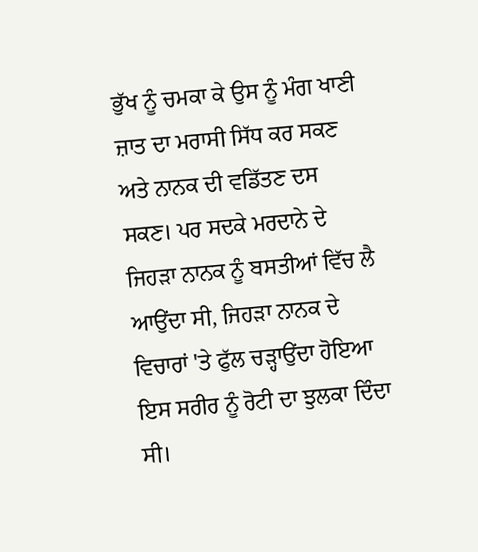ਭੁੱਖ ਨੂੰ ਚਮਕਾ ਕੇ ਉਸ ਨੂੰ ਮੰਗ ਖਾਣੀ ਜ਼ਾਤ ਦਾ ਮਰਾਸੀ ਸਿੱਧ ਕਰ ਸਕਣ ਅਤੇ ਨਾਨਕ ਦੀ ਵਡਿੱਤਣ ਦਸ ਸਕਣ। ਪਰ ਸਦਕੇ ਮਰਦਾਨੇ ਦੇ ਜਿਹੜਾ ਨਾਨਕ ਨੂੰ ਬਸਤੀਆਂ ਵਿੱਚ ਲੈ ਆਉਂਦਾ ਸੀ, ਜਿਹੜਾ ਨਾਨਕ ਦੇ ਵਿਚਾਰਾਂ 'ਤੇ ਫੁੱਲ ਚੜ੍ਹਾਉਂਦਾ ਹੋਇਆ ਇਸ ਸਰੀਰ ਨੂੰ ਰੋਟੀ ਦਾ ਝੁਲਕਾ ਦਿੰਦਾ ਸੀ।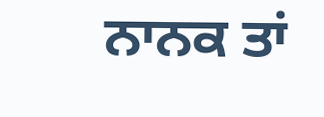ਨਾਨਕ ਤਾਂ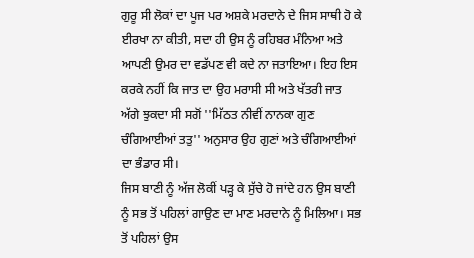ਗੁਰੂ ਸੀ ਲੋਕਾਂ ਦਾ ਪੂਜ ਪਰ ਅਸ਼ਕੇ ਮਰਦਾਨੇ ਦੇ ਜਿਸ ਸਾਥੀ ਹੋ ਕੇ ਈਰਖਾ ਨਾ ਕੀਤੀ, ਸਦਾ ਹੀ ਉਸ ਨੂੰ ਰਹਿਬਰ ਮੰਨਿਆ ਅਤੇ ਆਪਣੀ ਉਮਰ ਦਾ ਵਡੱਪਣ ਵੀ ਕਦੇ ਨਾ ਜਤਾਇਆ। ਇਹ ਇਸ ਕਰਕੇ ਨਹੀਂ ਕਿ ਜਾਤ ਦਾ ਉਹ ਮਰਾਸੀ ਸੀ ਅਤੇ ਖੱਤਰੀ ਜਾਤ ਅੱਗੇ ਝੁਕਦਾ ਸੀ ਸਗੋਂ ''ਮਿੱਠਤ ਨੀਵੀਂ ਨਾਨਕਾ ਗੁਣ ਚੰਗਿਆਈਆਂ ਤਤੁ'' ਅਨੁਸਾਰ ਉਹ ਗੁਣਾਂ ਅਤੇ ਚੰਗਿਆਈਆਂ ਦਾ ਭੰਡਾਰ ਸੀ।
ਜਿਸ ਬਾਣੀ ਨੂੰ ਅੱਜ ਲੋਕੀਂ ਪੜ੍ਹ ਕੇ ਸੁੱਚੇ ਹੋ ਜਾਂਦੇ ਹਨ ਉਸ ਬਾਣੀ ਨੂੰ ਸਭ ਤੋਂ ਪਹਿਲਾਂ ਗਾਉਣ ਦਾ ਮਾਣ ਮਰਦਾਨੇ ਨੂੰ ਮਿਲਿਆ। ਸਭ ਤੋਂ ਪਹਿਲਾਂ ਉਸ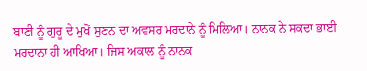ਬਾਣੀ ਨੂੰ ਗੁਰੂ ਦੇ ਮੁਖੋਂ ਸੁਣਨ ਦਾ ਅਵਸਰ ਮਰਦਾਨੇ ਨੂੰ ਮਿਲਿਆ। ਨਾਨਕ ਨੇ ਸਕਦਾ ਭਾਈ ਮਰਦਾਨਾ ਹੀ ਆਖਿਆ। ਜਿਸ ਅਕਾਲ ਨੂੰ ਨਾਨਕ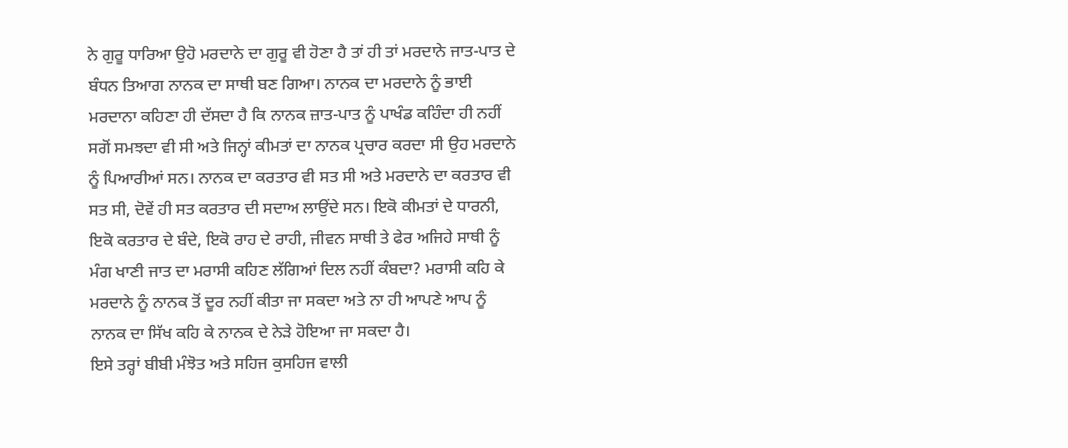ਨੇ ਗੁਰੂ ਧਾਰਿਆ ਉਹੋ ਮਰਦਾਨੇ ਦਾ ਗੁਰੂ ਵੀ ਹੋਣਾ ਹੈ ਤਾਂ ਹੀ ਤਾਂ ਮਰਦਾਨੇ ਜਾਤ-ਪਾਤ ਦੇ ਬੰਧਨ ਤਿਆਗ ਨਾਨਕ ਦਾ ਸਾਥੀ ਬਣ ਗਿਆ। ਨਾਨਕ ਦਾ ਮਰਦਾਨੇ ਨੂੰ ਭਾਈ ਮਰਦਾਨਾ ਕਹਿਣਾ ਹੀ ਦੱਸਦਾ ਹੈ ਕਿ ਨਾਨਕ ਜ਼ਾਤ-ਪਾਤ ਨੂੰ ਪਾਖੰਡ ਕਹਿੰਦਾ ਹੀ ਨਹੀਂ ਸਗੋਂ ਸਮਝਦਾ ਵੀ ਸੀ ਅਤੇ ਜਿਨ੍ਹਾਂ ਕੀਮਤਾਂ ਦਾ ਨਾਨਕ ਪ੍ਰਚਾਰ ਕਰਦਾ ਸੀ ਉਹ ਮਰਦਾਨੇ ਨੂੰ ਪਿਆਰੀਆਂ ਸਨ। ਨਾਨਕ ਦਾ ਕਰਤਾਰ ਵੀ ਸਤ ਸੀ ਅਤੇ ਮਰਦਾਨੇ ਦਾ ਕਰਤਾਰ ਵੀ ਸਤ ਸੀ, ਦੋਵੇਂ ਹੀ ਸਤ ਕਰਤਾਰ ਦੀ ਸਦਾਅ ਲਾਉਂਦੇ ਸਨ। ਇਕੋ ਕੀਮਤਾਂ ਦੇ ਧਾਰਨੀ, ਇਕੋ ਕਰਤਾਰ ਦੇ ਬੰਦੇ, ਇਕੋ ਰਾਹ ਦੇ ਰਾਹੀ, ਜੀਵਨ ਸਾਥੀ ਤੇ ਫੇਰ ਅਜਿਹੇ ਸਾਥੀ ਨੂੰ ਮੰਗ ਖਾਣੀ ਜਾਤ ਦਾ ਮਰਾਸੀ ਕਹਿਣ ਲੱਗਿਆਂ ਦਿਲ ਨਹੀਂ ਕੰਬਦਾ? ਮਰਾਸੀ ਕਹਿ ਕੇ ਮਰਦਾਨੇ ਨੂੰ ਨਾਨਕ ਤੋਂ ਦੂਰ ਨਹੀਂ ਕੀਤਾ ਜਾ ਸਕਦਾ ਅਤੇ ਨਾ ਹੀ ਆਪਣੇ ਆਪ ਨੂੰ ਨਾਨਕ ਦਾ ਸਿੱਖ ਕਹਿ ਕੇ ਨਾਨਕ ਦੇ ਨੇੜੇ ਹੋਇਆ ਜਾ ਸਕਦਾ ਹੈ।
ਇਸੇ ਤਰ੍ਹਾਂ ਬੀਬੀ ਮੰਝੋਤ ਅਤੇ ਸਹਿਜ ਕੁਸਹਿਜ ਵਾਲੀ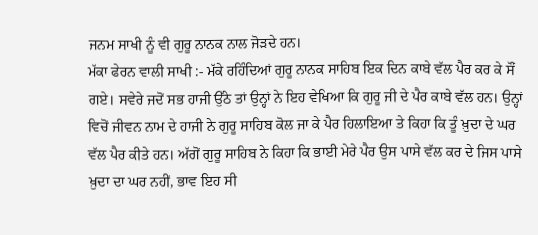ਜਨਮ ਸਾਖੀ ਨੂੰ ਵੀ ਗੁਰੂ ਨਾਨਕ ਨਾਲ ਜੋੜਦੇ ਹਨ।
ਮੱਕਾ ਫੇਰਨ ਵਾਲੀ ਸਾਖੀ :- ਮੱਕੇ ਰਹਿੰਦਿਆਂ ਗੁਰੂ ਨਾਨਕ ਸਾਹਿਬ ਇਕ ਦਿਨ ਕਾਬੇ ਵੱਲ ਪੈਰ ਕਰ ਕੇ ਸੌਂ ਗਏ। ਸਵੇਰੇ ਜਦੋਂ ਸਭ ਹਾਜੀ ਉੱਠੇ ਤਾਂ ਉਨ੍ਹਾਂ ਨੇ ਇਹ ਵੇਖਿਆ ਕਿ ਗੁਰੂ ਜੀ ਦੇ ਪੈਰ ਕਾਬੇ ਵੱਲ ਹਨ। ਉਨ੍ਹਾਂ ਵਿਚੋਂ ਜੀਵਨ ਨਾਮ ਦੇ ਹਾਜੀ ਨੇ ਗੁਰੂ ਸਾਹਿਬ ਕੋਲ ਜਾ ਕੇ ਪੈਰ ਹਿਲਾਇਆ ਤੇ ਕਿਹਾ ਕਿ ਤੂੰ ਖ਼ੁਦਾ ਦੇ ਘਰ ਵੱਲ ਪੈਰ ਕੀਤੇ ਹਨ। ਅੱਗੋਂ ਗੁਰੂ ਸਾਹਿਬ ਨੇ ਕਿਹਾ ਕਿ ਭਾਈ ਮੇਰੇ ਪੈਰ ਉਸ ਪਾਸੇ ਵੱਲ ਕਰ ਦੇ ਜਿਸ ਪਾਸੇ ਖ਼ੁਦਾ ਦਾ ਘਰ ਨਹੀਂ, ਭਾਵ ਇਹ ਸੀ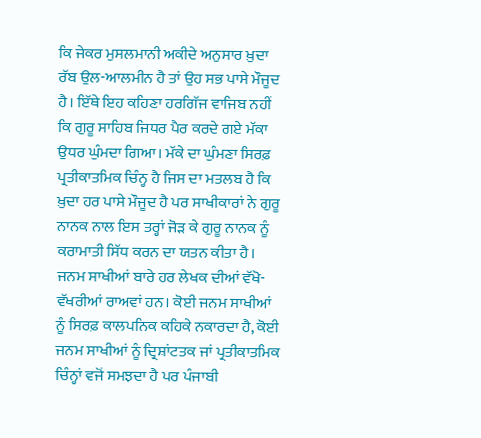ਕਿ ਜੇਕਰ ਮੁਸਲਮਾਨੀ ਅਕੀਦੇ ਅਨੁਸਾਰ ਖ਼ੁਦਾ ਰੱਬ ਉਲ-ਆਲਮੀਨ ਹੈ ਤਾਂ ਉਹ ਸਭ ਪਾਸੇ ਮੌਜੂਦ ਹੈ। ਇੱਥੇ ਇਹ ਕਹਿਣਾ ਹਰਗਿੱਜ ਵਾਜਿਬ ਨਹੀਂ ਕਿ ਗੁਰੂ ਸਾਹਿਬ ਜਿਧਰ ਪੈਰ ਕਰਦੇ ਗਏ ਮੱਕਾ ਉਧਰ ਘੁੰਮਦਾ ਗਿਆ। ਮੱਕੇ ਦਾ ਘੁੰਮਣਾ ਸਿਰਫ਼ ਪ੍ਰਤੀਕਾਤਮਿਕ ਚਿੰਨ੍ਹ ਹੈ ਜਿਸ ਦਾ ਮਤਲਬ ਹੈ ਕਿ ਖ਼ੁਦਾ ਹਰ ਪਾਸੇ ਮੌਜੂਦ ਹੈ ਪਰ ਸਾਖੀਕਾਰਾਂ ਨੇ ਗੁਰੂ ਨਾਨਕ ਨਾਲ ਇਸ ਤਰ੍ਹਾਂ ਜੋੜ ਕੇ ਗੁਰੂ ਨਾਨਕ ਨੂੰ ਕਰਾਮਾਤੀ ਸਿੱਧ ਕਰਨ ਦਾ ਯਤਨ ਕੀਤਾ ਹੈ।
ਜਨਮ ਸਾਖੀਆਂ ਬਾਰੇ ਹਰ ਲੇਖਕ ਦੀਆਂ ਵੱਖੋ-ਵੱਖਰੀਆਂ ਰਾਅਵਾਂ ਹਨ। ਕੋਈ ਜਨਮ ਸਾਖੀਆਂ ਨੂੰ ਸਿਰਫ਼ ਕਾਲਪਨਿਕ ਕਹਿਕੇ ਨਕਾਰਦਾ ਹੈ, ਕੋਈ ਜਨਮ ਸਾਖੀਆਂ ਨੂੰ ਦ੍ਰਿਸ਼ਾਂਟਤਕ ਜਾਂ ਪ੍ਰਤੀਕਾਤਮਿਕ ਚਿੰਨ੍ਹਾਂ ਵਜੋਂ ਸਮਝਦਾ ਹੈ ਪਰ ਪੰਜਾਬੀ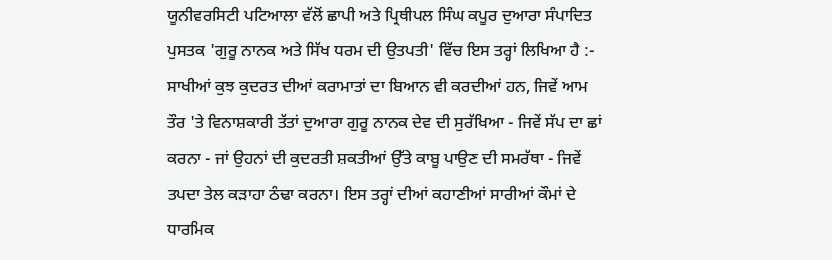ਯੂਨੀਵਰਸਿਟੀ ਪਟਿਆਲਾ ਵੱਲੋਂ ਛਾਪੀ ਅਤੇ ਪ੍ਰਿਥੀਪਲ ਸਿੰਘ ਕਪੂਰ ਦੁਆਰਾ ਸੰਪਾਦਿਤ ਪੁਸਤਕ 'ਗੁਰੂ ਨਾਨਕ ਅਤੇ ਸਿੱਖ ਧਰਮ ਦੀ ਉਤਪਤੀ' ਵਿੱਚ ਇਸ ਤਰ੍ਹਾਂ ਲਿਖਿਆ ਹੈ :-
ਸਾਖੀਆਂ ਕੁਝ ਕੁਦਰਤ ਦੀਆਂ ਕਰਾਮਾਤਾਂ ਦਾ ਬਿਆਨ ਵੀ ਕਰਦੀਆਂ ਹਨ, ਜਿਵੇਂ ਆਮ ਤੌਰ 'ਤੇ ਵਿਨਾਸ਼ਕਾਰੀ ਤੱਤਾਂ ਦੁਆਰਾ ਗੁਰੂ ਨਾਨਕ ਦੇਵ ਦੀ ਸੁਰੱਖਿਆ - ਜਿਵੇਂ ਸੱਪ ਦਾ ਛਾਂ ਕਰਨਾ - ਜਾਂ ਉਹਨਾਂ ਦੀ ਕੁਦਰਤੀ ਸ਼ਕਤੀਆਂ ਉੱਤੇ ਕਾਬੂ ਪਾਉਣ ਦੀ ਸਮਰੱਥਾ - ਜਿਵੇਂ ਤਪਦਾ ਤੇਲ ਕੜਾਹਾ ਠੰਢਾ ਕਰਨਾ। ਇਸ ਤਰ੍ਹਾਂ ਦੀਆਂ ਕਹਾਣੀਆਂ ਸਾਰੀਆਂ ਕੌਮਾਂ ਦੇ ਧਾਰਮਿਕ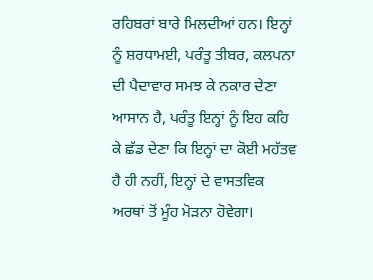ਰਹਿਬਰਾਂ ਬਾਰੇ ਮਿਲਦੀਆਂ ਹਨ। ਇਨ੍ਹਾਂ ਨੂੰ ਸ਼ਰਧਾਮਈ, ਪਰੰਤੂ ਤੀਬਰ, ਕਲਪਨਾ ਦੀ ਪੈਦਾਵਾਰ ਸਮਝ ਕੇ ਨਕਾਰ ਦੇਣਾ ਆਸਾਨ ਹੈ, ਪਰੰਤੂ ਇਨ੍ਹਾਂ ਨੂੰ ਇਹ ਕਹਿ ਕੇ ਛੱਡ ਦੇਣਾ ਕਿ ਇਨ੍ਹਾਂ ਦਾ ਕੋਈ ਮਹੱਤਵ ਹੈ ਹੀ ਨਹੀਂ, ਇਨ੍ਹਾਂ ਦੇ ਵਾਸਤਵਿਕ ਅਰਥਾਂ ਤੋਂ ਮੂੰਹ ਮੋੜਨਾ ਹੋਵੇਗਾ।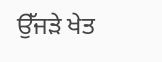ਉੱਜੜੇ ਖੇਤ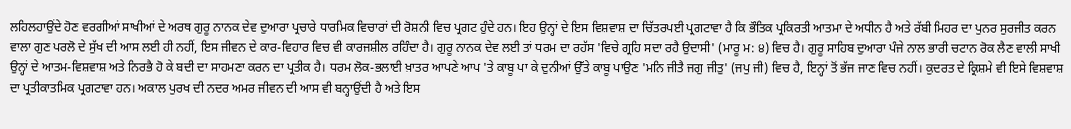ਲਹਿਲਹਾਉਂਦੇ ਹੋਣ ਵਰਗੀਆਂ ਸਾਖੀਆਂ ਦੇ ਅਰਥ ਗੁਰੂ ਨਾਨਕ ਦੇਵ ਦੁਆਰਾ ਪ੍ਰਚਾਰੇ ਧਾਰਮਿਕ ਵਿਚਾਰਾਂ ਦੀ ਰੋਸ਼ਨੀ ਵਿਚ ਪ੍ਰਗਟ ਹੁੰਦੇ ਹਨ। ਇਹ ਉਨ੍ਹਾਂ ਦੇ ਇਸ ਵਿਸ਼ਵਾਸ਼ ਦਾ ਚਿੱਤਰਪਈ ਪ੍ਰਗਟਾਵਾ ਹੈ ਕਿ ਭੌਤਿਕ ਪ੍ਰਕਿਰਤੀ ਆਤਮਾ ਦੇ ਅਧੀਨ ਹੈ ਅਤੇ ਰੱਬੀ ਮਿਹਰ ਦਾ ਪੁਨਰ ਸੁਰਜੀਤ ਕਰਨ ਵਾਲਾ ਗੁਣ ਪਰਲੋ ਦੇ ਸੁੱਖ ਦੀ ਆਸ ਲਈ ਹੀ ਨਹੀਂ, ਇਸ ਜੀਵਨ ਦੇ ਕਾਰ-ਵਿਹਾਰ ਵਿਚ ਵੀ ਕਾਰਜਸ਼ੀਲ ਰਹਿੰਦਾ ਹੈ। ਗੁਰੂ ਨਾਨਕ ਦੇਵ ਲਈ ਤਾਂ ਧਰਮ ਦਾ ਰਹੱਸ 'ਵਿਚੇ ਗ੍ਰਹਿ ਸਦਾ ਰਹੈ ਉਦਾਸੀ' (ਮਾਰੂ ਮ: ੪) ਵਿਚ ਹੈ। ਗੁਰੂ ਸਾਹਿਬ ਦੁਆਰਾ ਪੰਜੇ ਨਾਲ ਭਾਰੀ ਚਟਾਨ ਰੋਕ ਲੈਣ ਵਾਲੀ ਸਾਖੀ ਉਨ੍ਹਾਂ ਦੇ ਆਤਮ-ਵਿਸ਼ਵਾਸ਼ ਅਤੇ ਨਿਰਭੈ ਹੋ ਕੇ ਬਦੀ ਦਾ ਸਾਹਮਣਾ ਕਰਨ ਦਾ ਪ੍ਰਤੀਕ ਹੈ। ਧਰਮ ਲੋਕ-ਭਲਾਈ ਖ਼ਾਤਰ ਆਪਣੇ ਆਪ 'ਤੇ ਕਾਬੂ ਪਾ ਕੇ ਦੁਨੀਆਂ ਉੱਤੇ ਕਾਬੂ ਪਾਉਣ 'ਮਨਿ ਜੀਤੈ ਜਗੁ ਜੀਤੁ' (ਜਪੁ ਜੀ) ਵਿਚ ਹੈ, ਇਨ੍ਹਾਂ ਤੋਂ ਭੱਜ ਜਾਣ ਵਿਚ ਨਹੀਂ। ਕੁਦਰਤ ਦੇ ਕ੍ਰਿਸ਼ਮੇ ਵੀ ਇਸੇ ਵਿਸ਼ਵਾਸ਼ ਦਾ ਪ੍ਰਤੀਕਾਤਮਿਕ ਪ੍ਰਗਟਾਵਾ ਹਨ। ਅਕਾਲ ਪੁਰਖ ਦੀ ਨਦਰ ਅਮਰ ਜੀਵਨ ਦੀ ਆਸ ਵੀ ਬਨ੍ਹਾਉਂਦੀ ਹੈ ਅਤੇ ਇਸ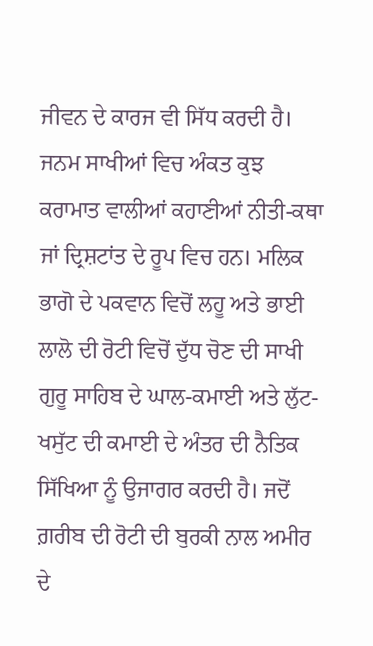ਜੀਵਨ ਦੇ ਕਾਰਜ ਵੀ ਸਿੱਧ ਕਰਦੀ ਹੈ।
ਜਨਮ ਸਾਖੀਆਂ ਵਿਚ ਅੰਕਤ ਕੁਝ ਕਰਾਮਾਤ ਵਾਲੀਆਂ ਕਹਾਣੀਆਂ ਨੀਤੀ-ਕਥਾ ਜਾਂ ਦ੍ਰਿਸ਼ਟਾਂਤ ਦੇ ਰੂਪ ਵਿਚ ਹਨ। ਮਲਿਕ ਭਾਗੋ ਦੇ ਪਕਵਾਨ ਵਿਚੋਂ ਲਹੂ ਅਤੇ ਭਾਈ ਲਾਲੋ ਦੀ ਰੋਟੀ ਵਿਚੋਂ ਦੁੱਧ ਚੋਣ ਦੀ ਸਾਖੀ ਗੁਰੂ ਸਾਹਿਬ ਦੇ ਘਾਲ-ਕਮਾਈ ਅਤੇ ਲੁੱਟ-ਖਸੁੱਟ ਦੀ ਕਮਾਈ ਦੇ ਅੰਤਰ ਦੀ ਨੈਤਿਕ ਸਿੱਖਿਆ ਨੂੰ ਉਜਾਗਰ ਕਰਦੀ ਹੈ। ਜਦੋਂ ਗ਼ਰੀਬ ਦੀ ਰੋਟੀ ਦੀ ਬੁਰਕੀ ਨਾਲ ਅਮੀਰ ਦੇ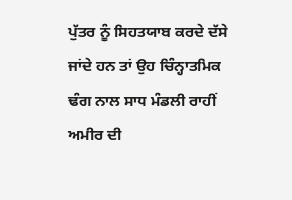ਪੁੱਤਰ ਨੂੰ ਸਿਹਤਯਾਬ ਕਰਦੇ ਦੱਸੇ ਜਾਂਦੇ ਹਨ ਤਾਂ ਉਹ ਚਿੰਨ੍ਹਾਤਮਿਕ ਢੰਗ ਨਾਲ ਸਾਧ ਮੰਡਲੀ ਰਾਹੀਂ ਅਮੀਰ ਦੀ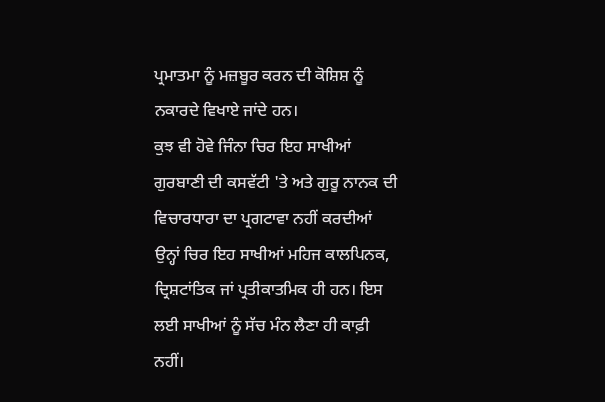ਪ੍ਰਮਾਤਮਾ ਨੂੰ ਮਜ਼ਬੂਰ ਕਰਨ ਦੀ ਕੋਸ਼ਿਸ਼ ਨੂੰ ਨਕਾਰਦੇ ਵਿਖਾਏ ਜਾਂਦੇ ਹਨ।
ਕੁਝ ਵੀ ਹੋਵੇ ਜਿੰਨਾ ਚਿਰ ਇਹ ਸਾਖੀਆਂ ਗੁਰਬਾਣੀ ਦੀ ਕਸਵੱਟੀ 'ਤੇ ਅਤੇ ਗੁਰੂ ਨਾਨਕ ਦੀ ਵਿਚਾਰਧਾਰਾ ਦਾ ਪ੍ਰਗਟਾਵਾ ਨਹੀਂ ਕਰਦੀਆਂ ਉਨ੍ਹਾਂ ਚਿਰ ਇਹ ਸਾਖੀਆਂ ਮਹਿਜ ਕਾਲਪਿਨਕ, ਦ੍ਰਿਸ਼ਟਾਂਤਿਕ ਜਾਂ ਪ੍ਰਤੀਕਾਤਮਿਕ ਹੀ ਹਨ। ਇਸ ਲਈ ਸਾਖੀਆਂ ਨੂੰ ਸੱਚ ਮੰਨ ਲੈਣਾ ਹੀ ਕਾਫ਼ੀ ਨਹੀਂ।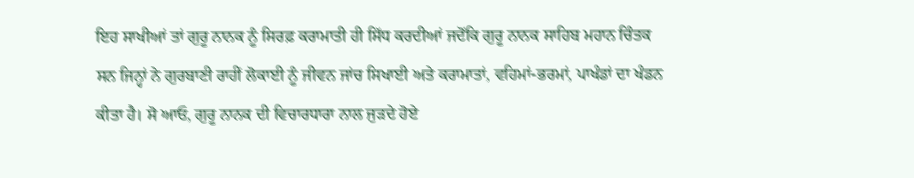ਇਹ ਸਾਖੀਆਂ ਤਾਂ ਗੁਰੂ ਨਾਨਕ ਨੂੰ ਸਿਰਫ਼ ਕਰਾਮਾਤੀ ਹੀ ਸਿੱਧ ਕਰਦੀਆਂ ਜਦੋਂਕਿ ਗੁਰੂ ਨਾਨਕ ਸਾਹਿਬ ਮਹਾਨ ਚਿੰਤਕ ਸਨ ਜਿਨ੍ਹਾਂ ਨੇ ਗੁਰਬਾਣੀ ਰਾਹੀਂ ਲੋਕਾਈ ਨੂੰ ਜੀਵਨ ਜਾਂਚ ਸਿਖਾਈ ਅਤੇ ਕਰਾਮਾਤਾਂ, ਵਹਿਮਾਂ-ਭਰਮਾਂ, ਪਾਖੰਡਾਂ ਦਾ ਖੰਡਨ ਕੀਤਾ ਹੈ। ਸੋ ਆਓ, ਗੁਰੂ ਨਾਨਕ ਦੀ ਵਿਚਾਰਧਾਰਾ ਨਾਲ ਜੁੜਦੇ ਹੋਏ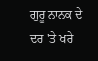ਗੁਰੂ ਨਾਨਕ ਦੇ ਦਰ 'ਤੇ ਖਰੇ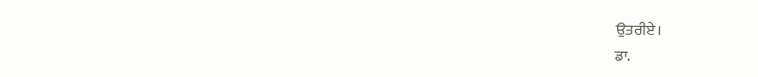ਉਤਰੀਏ।
ਡਾ.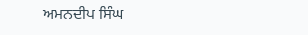ਅਮਨਦੀਪ ਸਿੰਘ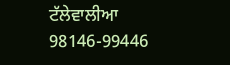ਟੱਲੇਵਾਲੀਆ
98146-99446